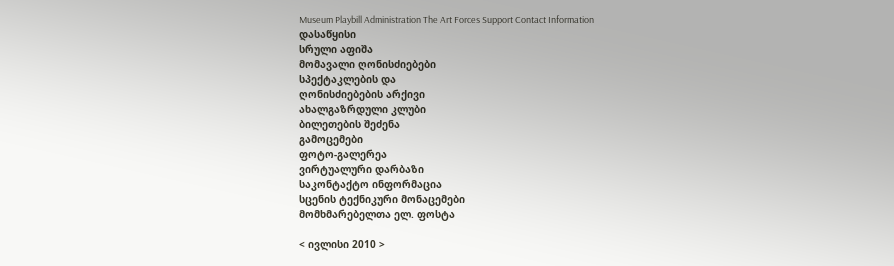Museum Playbill Administration The Art Forces Support Contact Information
დასაწყისი
სრული აფიშა
მომავალი ღონისძიებები
სპექტაკლების და
ღონისძიებების არქივი
ახალგაზრდული კლუბი
ბილეთების შეძენა
გამოცემები
ფოტო-გალერეა
ვირტუალური დარბაზი
საკონტაქტო ინფორმაცია
სცენის ტექნიკური მონაცემები
მომხმარებელთა ელ. ფოსტა

< ივლისი 2010 >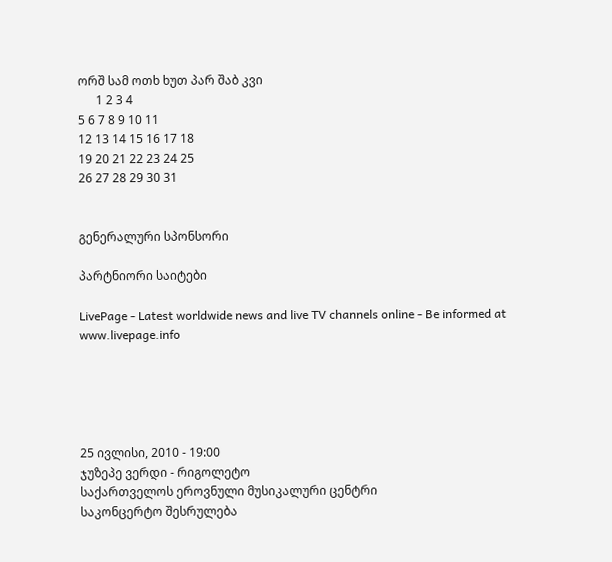ორშ სამ ოთხ ხუთ პარ შაბ კვი
      1 2 3 4
5 6 7 8 9 10 11
12 13 14 15 16 17 18
19 20 21 22 23 24 25
26 27 28 29 30 31


გენერალური სპონსორი

პარტნიორი საიტები

LivePage - Latest worldwide news and live TV channels online - Be informed at www.livepage.info





25 ივლისი, 2010 - 19:00
ჯუზეპე ვერდი - რიგოლეტო
საქართველოს ეროვნული მუსიკალური ცენტრი
საკონცერტო შესრულება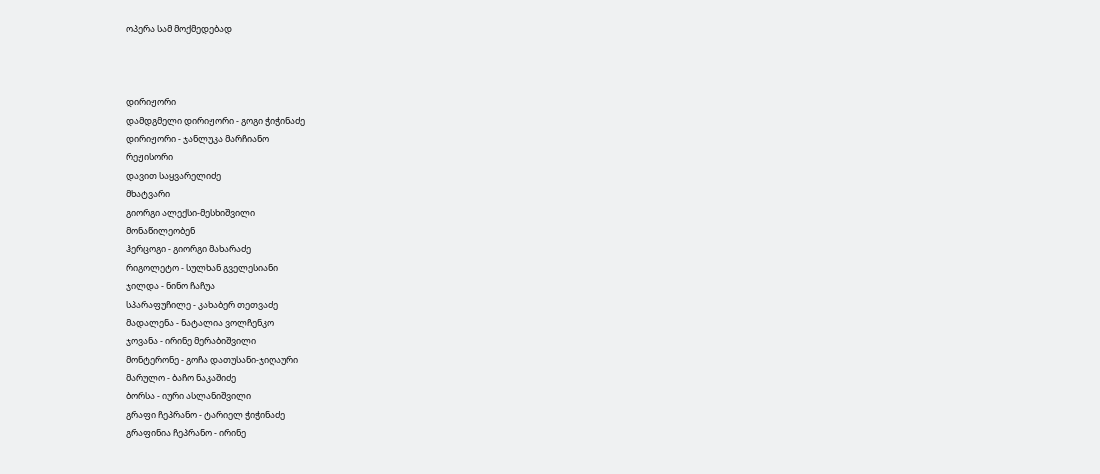ოპერა სამ მოქმედებად



დირიჟორი
დამდგმელი დირიჟორი - გოგი ჭიჭინაძე
დირიჟორი - ჯანლუკა მარჩიანო
რეჟისორი
დავით საყვარელიძე
მხატვარი
გიორგი ალექსი-მესხიშვილი
მონაწილეობენ
ჰერცოგი - გიორგი მახარაძე
რიგოლეტო - სულხან გველესიანი
ჯილდა - ნინო ჩაჩუა
სპარაფუჩილე - კახაბერ თეთვაძე
მადალენა - ნატალია ვოლჩენკო
ჯოვანა - ირინე მერაბიშვილი
მონტერონე - გოჩა დათუსანი-ჯიღაური
მარულო - ბაჩო ნაკაშიძე
ბორსა - იური ასლანიშვილი
გრაფი ჩეპრანო - ტარიელ ჭიჭინაძე
გრაფინია ჩეპრანო - ირინე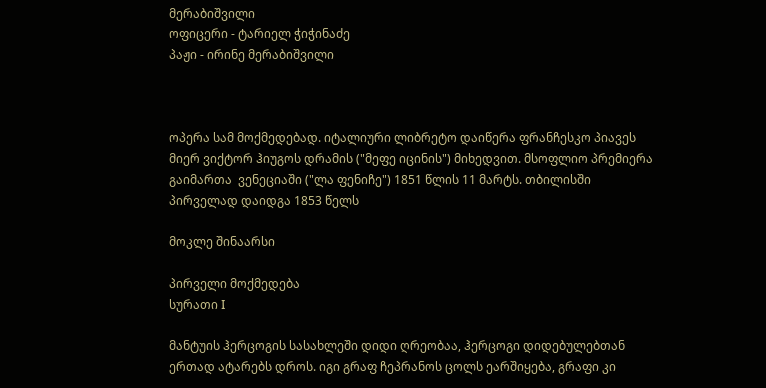მერაბიშვილი
ოფიცერი - ტარიელ ჭიჭინაძე
პაჟი - ირინე მერაბიშვილი



ოპერა სამ მოქმედებად. იტალიური ლიბრეტო დაიწერა ფრანჩესკო პიავეს მიერ ვიქტორ ჰიუგოს დრამის ("მეფე იცინის") მიხედვით. მსოფლიო პრემიერა გაიმართა  ვენეციაში ("ლა ფენიჩე") 1851 წლის 11 მარტს. თბილისში პირველად დაიდგა 1853 წელს

მოკლე შინაარსი

პირველი მოქმედება
სურათი I

მანტუის ჰერცოგის სასახლეში დიდი ღრეობაა, ჰერცოგი დიდებულებთან ერთად ატარებს დროს. იგი გრაფ ჩეპრანოს ცოლს ეარშიყება, გრაფი კი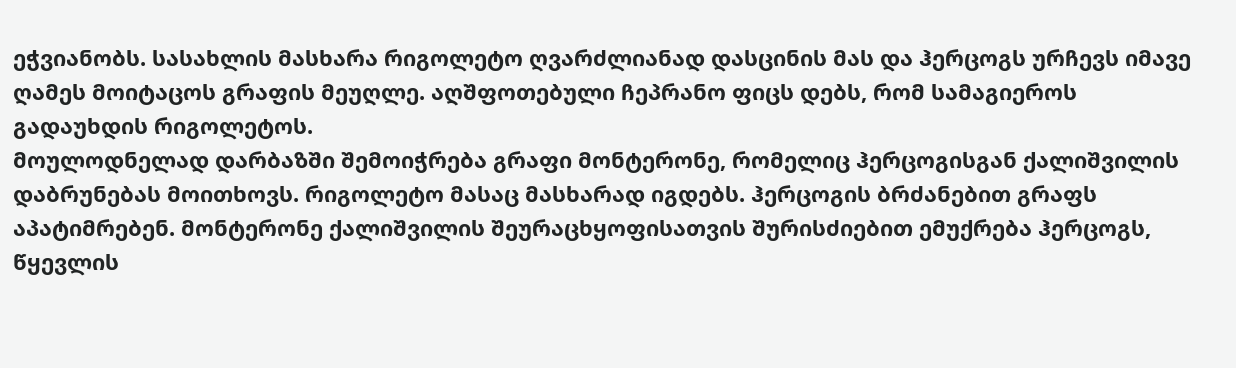ეჭვიანობს. სასახლის მასხარა რიგოლეტო ღვარძლიანად დასცინის მას და ჰერცოგს ურჩევს იმავე ღამეს მოიტაცოს გრაფის მეუღლე. აღშფოთებული ჩეპრანო ფიცს დებს, რომ სამაგიეროს გადაუხდის რიგოლეტოს.
მოულოდნელად დარბაზში შემოიჭრება გრაფი მონტერონე, რომელიც ჰერცოგისგან ქალიშვილის დაბრუნებას მოითხოვს. რიგოლეტო მასაც მასხარად იგდებს. ჰერცოგის ბრძანებით გრაფს აპატიმრებენ. მონტერონე ქალიშვილის შეურაცხყოფისათვის შურისძიებით ემუქრება ჰერცოგს, წყევლის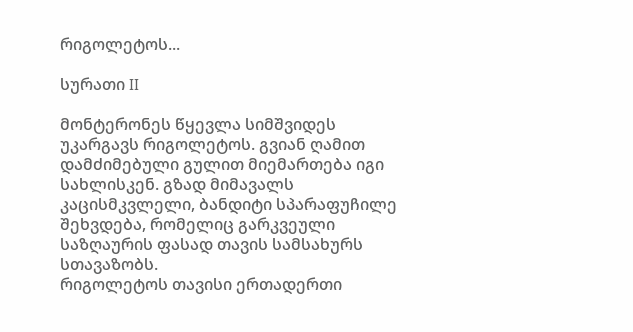რიგოლეტოს...

სურათი II

მონტერონეს წყევლა სიმშვიდეს უკარგავს რიგოლეტოს. გვიან ღამით დამძიმებული გულით მიემართება იგი სახლისკენ. გზად მიმავალს კაცისმკვლელი, ბანდიტი სპარაფუჩილე შეხვდება, რომელიც გარკვეული საზღაურის ფასად თავის სამსახურს სთავაზობს.
რიგოლეტოს თავისი ერთადერთი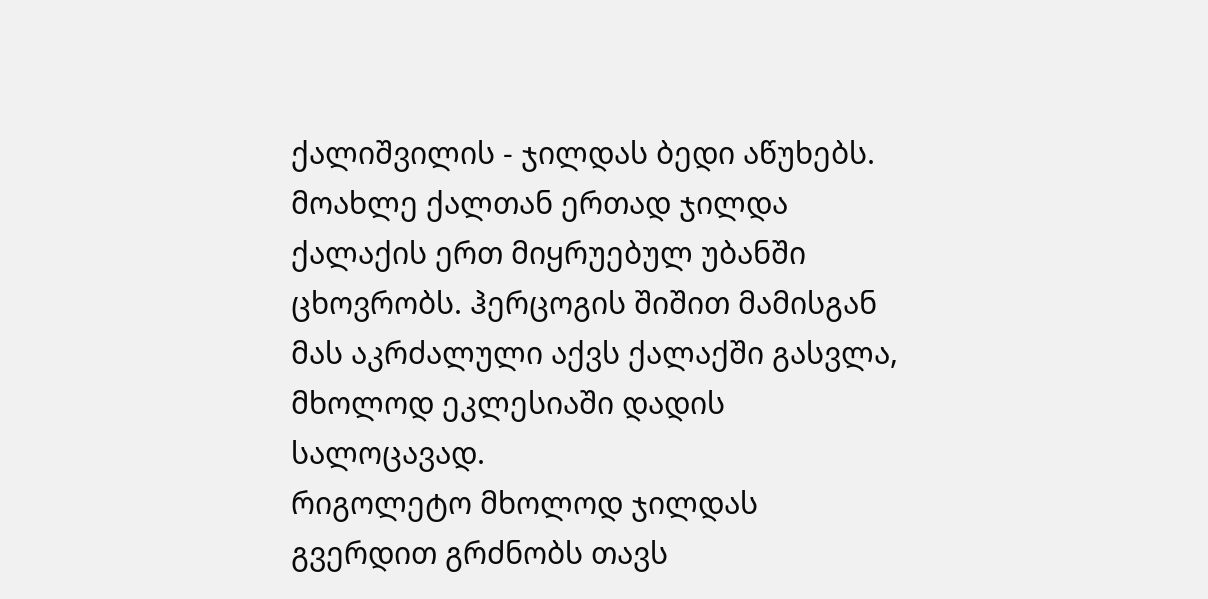ქალიშვილის - ჯილდას ბედი აწუხებს. მოახლე ქალთან ერთად ჯილდა ქალაქის ერთ მიყრუებულ უბანში ცხოვრობს. ჰერცოგის შიშით მამისგან მას აკრძალული აქვს ქალაქში გასვლა, მხოლოდ ეკლესიაში დადის სალოცავად.
რიგოლეტო მხოლოდ ჯილდას გვერდით გრძნობს თავს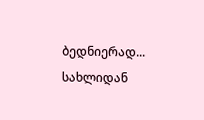ბედნიერად... სახლიდან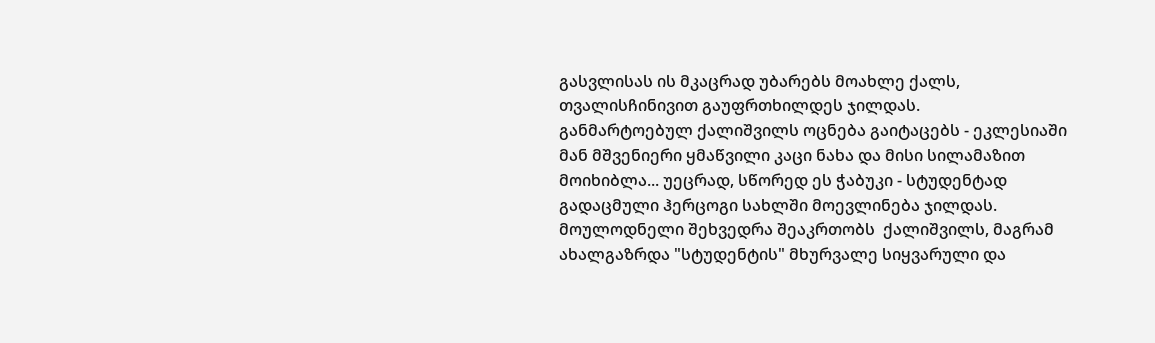გასვლისას ის მკაცრად უბარებს მოახლე ქალს, თვალისჩინივით გაუფრთხილდეს ჯილდას.
განმარტოებულ ქალიშვილს ოცნება გაიტაცებს - ეკლესიაში მან მშვენიერი ყმაწვილი კაცი ნახა და მისი სილამაზით მოიხიბლა... უეცრად, სწორედ ეს ჭაბუკი - სტუდენტად გადაცმული ჰერცოგი სახლში მოევლინება ჯილდას. მოულოდნელი შეხვედრა შეაკრთობს  ქალიშვილს, მაგრამ ახალგაზრდა "სტუდენტის" მხურვალე სიყვარული და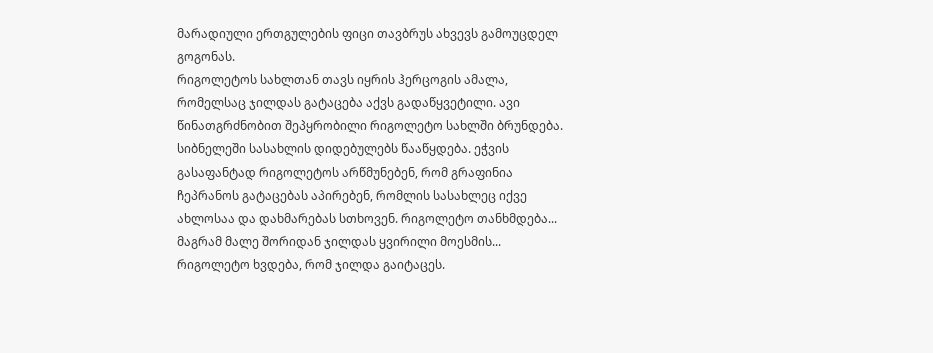მარადიული ერთგულების ფიცი თავბრუს ახვევს გამოუცდელ გოგონას.
რიგოლეტოს სახლთან თავს იყრის ჰერცოგის ამალა, რომელსაც ჯილდას გატაცება აქვს გადაწყვეტილი. ავი წინათგრძნობით შეპყრობილი რიგოლეტო სახლში ბრუნდება. სიბნელეში სასახლის დიდებულებს წააწყდება. ეჭვის გასაფანტად რიგოლეტოს არწმუნებენ, რომ გრაფინია ჩეპრანოს გატაცებას აპირებენ, რომლის სასახლეც იქვე ახლოსაა და დახმარებას სთხოვენ. რიგოლეტო თანხმდება... მაგრამ მალე შორიდან ჯილდას ყვირილი მოესმის... რიგოლეტო ხვდება, რომ ჯილდა გაიტაცეს.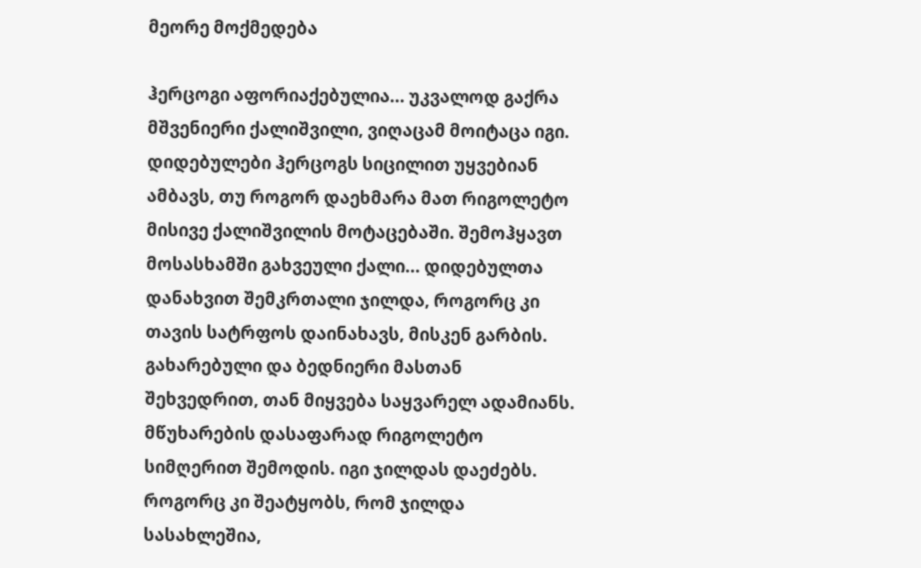მეორე მოქმედება

ჰერცოგი აფორიაქებულია... უკვალოდ გაქრა მშვენიერი ქალიშვილი, ვიღაცამ მოიტაცა იგი. დიდებულები ჰერცოგს სიცილით უყვებიან ამბავს, თუ როგორ დაეხმარა მათ რიგოლეტო მისივე ქალიშვილის მოტაცებაში. შემოჰყავთ მოსასხამში გახვეული ქალი... დიდებულთა დანახვით შემკრთალი ჯილდა, როგორც კი თავის სატრფოს დაინახავს, მისკენ გარბის. გახარებული და ბედნიერი მასთან შეხვედრით, თან მიყვება საყვარელ ადამიანს.
მწუხარების დასაფარად რიგოლეტო სიმღერით შემოდის. იგი ჯილდას დაეძებს. როგორც კი შეატყობს, რომ ჯილდა სასახლეშია,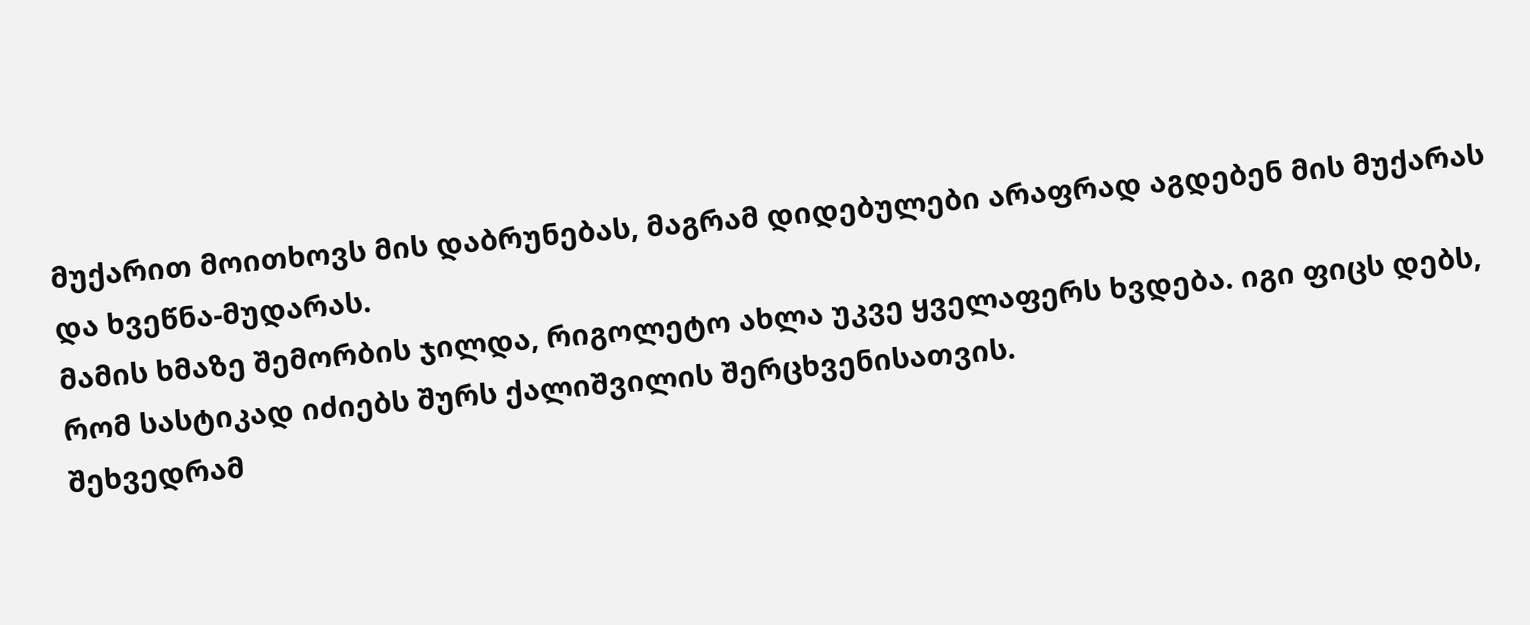მუქარით მოითხოვს მის დაბრუნებას, მაგრამ დიდებულები არაფრად აგდებენ მის მუქარას და ხვეწნა-მუდარას.
მამის ხმაზე შემორბის ჯილდა, რიგოლეტო ახლა უკვე ყველაფერს ხვდება. იგი ფიცს დებს, რომ სასტიკად იძიებს შურს ქალიშვილის შერცხვენისათვის.
შეხვედრამ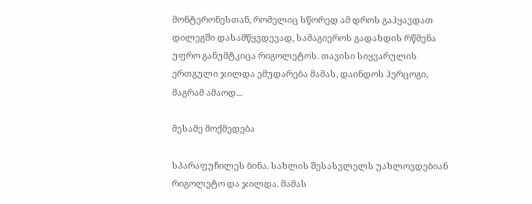მონტერონესთან, რომელიც სწორედ ამ დროს გაჰყავდათ დილეგში დასამწყვდევად, სამაგიეროს გადახდის რწმენა უფრო განუმტკიცა რიგოლეტოს. თავისი სიყვარულის ერთგული ჯილდა ემუდარება მამას, დაინდოს ჰერცოგი, მაგრამ ამაოდ...

მესამე მოქმედება

სპარაფუჩილეს ბინა. სახლის შესასვლელს უახლოვდებიან რიგოლეტო და ჯილდა. მამას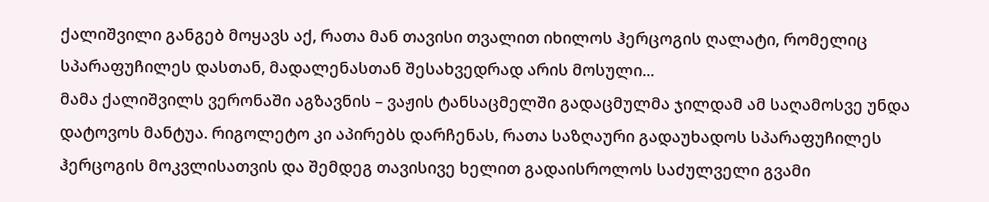ქალიშვილი განგებ მოყავს აქ, რათა მან თავისი თვალით იხილოს ჰერცოგის ღალატი, რომელიც სპარაფუჩილეს დასთან, მადალენასთან შესახვედრად არის მოსული...
მამა ქალიშვილს ვერონაში აგზავნის – ვაჟის ტანსაცმელში გადაცმულმა ჯილდამ ამ საღამოსვე უნდა დატოვოს მანტუა. რიგოლეტო კი აპირებს დარჩენას, რათა საზღაური გადაუხადოს სპარაფუჩილეს ჰერცოგის მოკვლისათვის და შემდეგ თავისივე ხელით გადაისროლოს საძულველი გვამი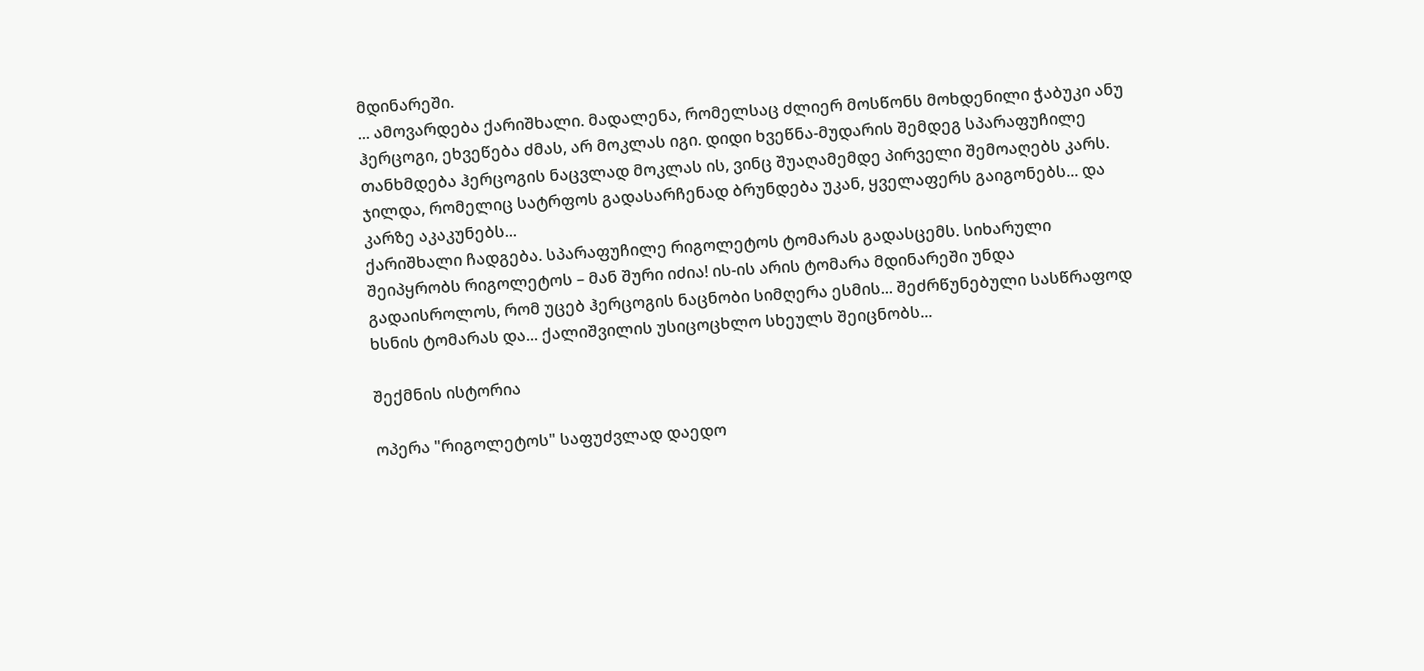მდინარეში.
... ამოვარდება ქარიშხალი. მადალენა, რომელსაც ძლიერ მოსწონს მოხდენილი ჭაბუკი ანუ ჰერცოგი, ეხვეწება ძმას, არ მოკლას იგი. დიდი ხვეწნა-მუდარის შემდეგ სპარაფუჩილე თანხმდება ჰერცოგის ნაცვლად მოკლას ის, ვინც შუაღამემდე პირველი შემოაღებს კარს. ჯილდა, რომელიც სატრფოს გადასარჩენად ბრუნდება უკან, ყველაფერს გაიგონებს... და კარზე აკაკუნებს...
ქარიშხალი ჩადგება. სპარაფუჩილე რიგოლეტოს ტომარას გადასცემს. სიხარული შეიპყრობს რიგოლეტოს – მან შური იძია! ის-ის არის ტომარა მდინარეში უნდა გადაისროლოს, რომ უცებ ჰერცოგის ნაცნობი სიმღერა ესმის... შეძრწუნებული სასწრაფოდ ხსნის ტომარას და... ქალიშვილის უსიცოცხლო სხეულს შეიცნობს...

შექმნის ისტორია

ოპერა "რიგოლეტოს" საფუძვლად დაედო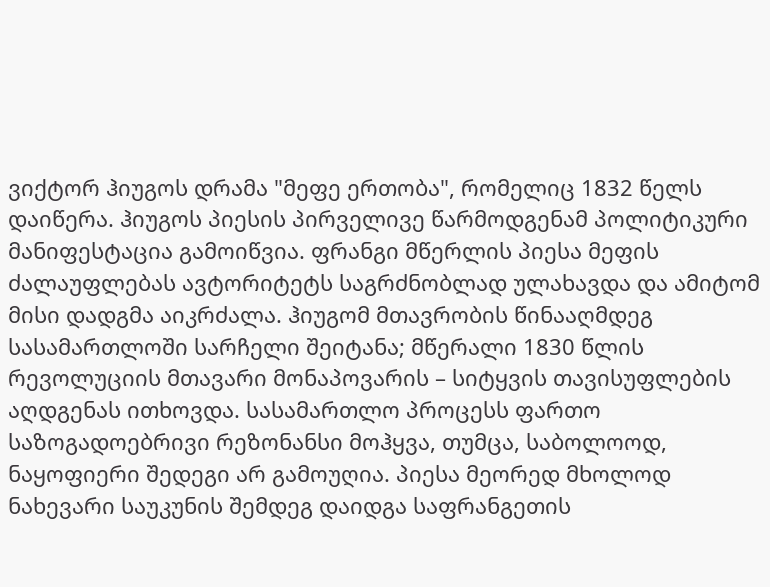ვიქტორ ჰიუგოს დრამა "მეფე ერთობა", რომელიც 1832 წელს დაიწერა. ჰიუგოს პიესის პირველივე წარმოდგენამ პოლიტიკური მანიფესტაცია გამოიწვია. ფრანგი მწერლის პიესა მეფის ძალაუფლებას ავტორიტეტს საგრძნობლად ულახავდა და ამიტომ მისი დადგმა აიკრძალა. ჰიუგომ მთავრობის წინააღმდეგ სასამართლოში სარჩელი შეიტანა; მწერალი 1830 წლის რევოლუციის მთავარი მონაპოვარის – სიტყვის თავისუფლების აღდგენას ითხოვდა. სასამართლო პროცესს ფართო საზოგადოებრივი რეზონანსი მოჰყვა, თუმცა, საბოლოოდ, ნაყოფიერი შედეგი არ გამოუღია. პიესა მეორედ მხოლოდ ნახევარი საუკუნის შემდეგ დაიდგა საფრანგეთის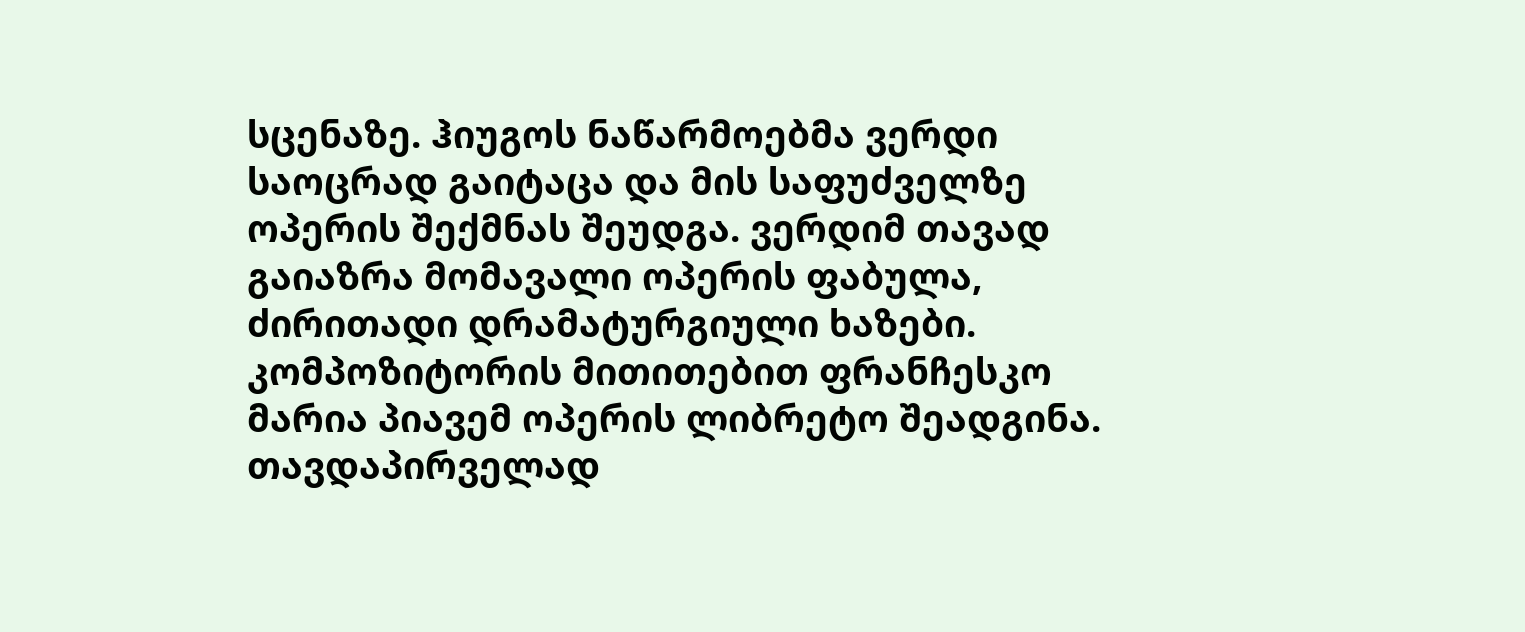სცენაზე. ჰიუგოს ნაწარმოებმა ვერდი საოცრად გაიტაცა და მის საფუძველზე ოპერის შექმნას შეუდგა. ვერდიმ თავად გაიაზრა მომავალი ოპერის ფაბულა, ძირითადი დრამატურგიული ხაზები. კომპოზიტორის მითითებით ფრანჩესკო მარია პიავემ ოპერის ლიბრეტო შეადგინა. თავდაპირველად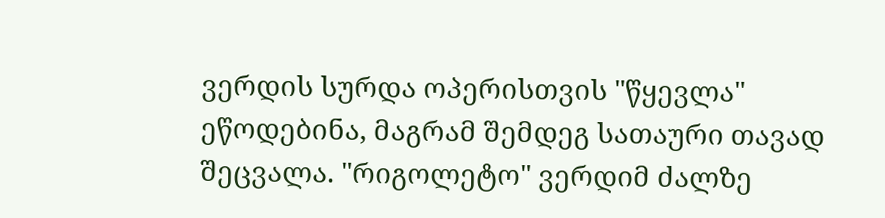ვერდის სურდა ოპერისთვის "წყევლა" ეწოდებინა, მაგრამ შემდეგ სათაური თავად შეცვალა. "რიგოლეტო" ვერდიმ ძალზე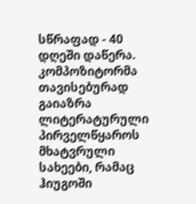სწრაფად - 40 დღეში დაწერა. კომპოზიტორმა თავისებურად გაიაზრა ლიტერატურული პირველწყაროს მხატვრული სახეები, რამაც ჰიუგოში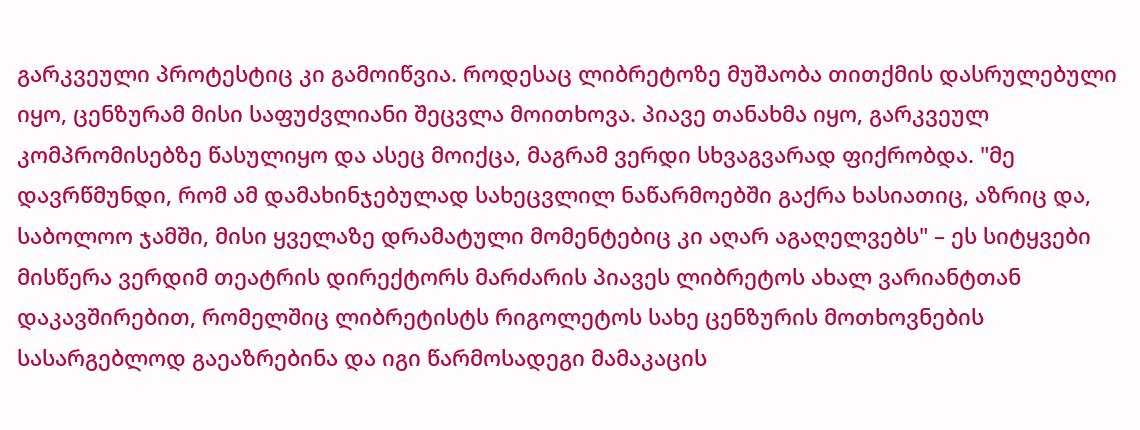გარკვეული პროტესტიც კი გამოიწვია. როდესაც ლიბრეტოზე მუშაობა თითქმის დასრულებული იყო, ცენზურამ მისი საფუძვლიანი შეცვლა მოითხოვა. პიავე თანახმა იყო, გარკვეულ კომპრომისებზე წასულიყო და ასეც მოიქცა, მაგრამ ვერდი სხვაგვარად ფიქრობდა. "მე დავრწმუნდი, რომ ამ დამახინჯებულად სახეცვლილ ნაწარმოებში გაქრა ხასიათიც, აზრიც და, საბოლოო ჯამში, მისი ყველაზე დრამატული მომენტებიც კი აღარ აგაღელვებს" – ეს სიტყვები მისწერა ვერდიმ თეატრის დირექტორს მარძარის პიავეს ლიბრეტოს ახალ ვარიანტთან დაკავშირებით, რომელშიც ლიბრეტისტს რიგოლეტოს სახე ცენზურის მოთხოვნების სასარგებლოდ გაეაზრებინა და იგი წარმოსადეგი მამაკაცის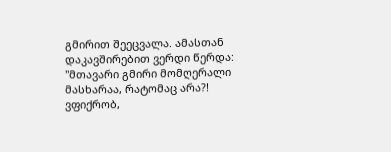გმირით შეეცვალა. ამასთან დაკავშირებით ვერდი წერდა: "მთავარი გმირი მომღერალი მასხარაა, რატომაც არა?! ვფიქრობ,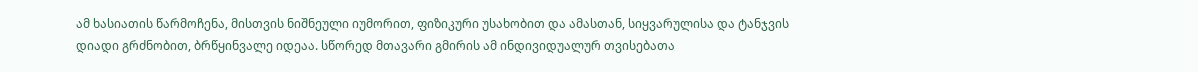ამ ხასიათის წარმოჩენა, მისთვის ნიშნეული იუმორით, ფიზიკური უსახობით და ამასთან, სიყვარულისა და ტანჯვის დიადი გრძნობით, ბრწყინვალე იდეაა. სწორედ მთავარი გმირის ამ ინდივიდუალურ თვისებათა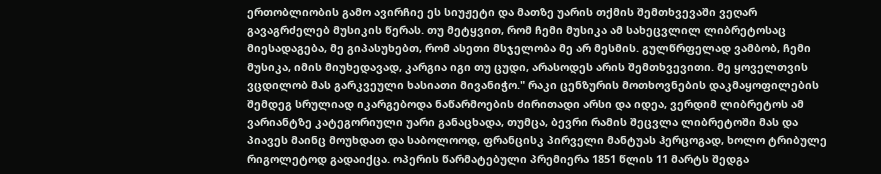ერთობლიობის გამო ავირჩიე ეს სიუჟეტი და მათზე უარის თქმის შემთხვევაში ვეღარ გავაგრძელებ მუსიკის წერას. თუ მეტყვით, რომ ჩემი მუსიკა ამ სახეცვლილ ლიბრეტოსაც მიესადაგება, მე გიპასუხებთ, რომ ასეთი მსჯელობა მე არ მესმის. გულწრფელად ვამბობ, ჩემი მუსიკა, იმის მიუხედავად, კარგია იგი თუ ცუდი, არასოდეს არის შემთხვევითი. მე ყოველთვის ვცდილობ მას გარკვეული ხასიათი მივანიჭო." რაკი ცენზურის მოთხოვნების დაკმაყოფილების შემდეგ სრულიად იკარგებოდა ნაწარმოების ძირითადი არსი და იდეა, ვერდიმ ლიბრეტოს ამ ვარიანტზე კატეგორიული უარი განაცხადა, თუმცა, ბევრი რამის შეცვლა ლიბრეტოში მას და პიავეს მაინც მოუხდათ და საბოლოოდ, ფრანცისკ პირველი მანტუას ჰერცოგად, ხოლო ტრიბულე რიგოლეტოდ გადაიქცა. ოპერის წარმატებული პრემიერა 1851 წლის 11 მარტს შედგა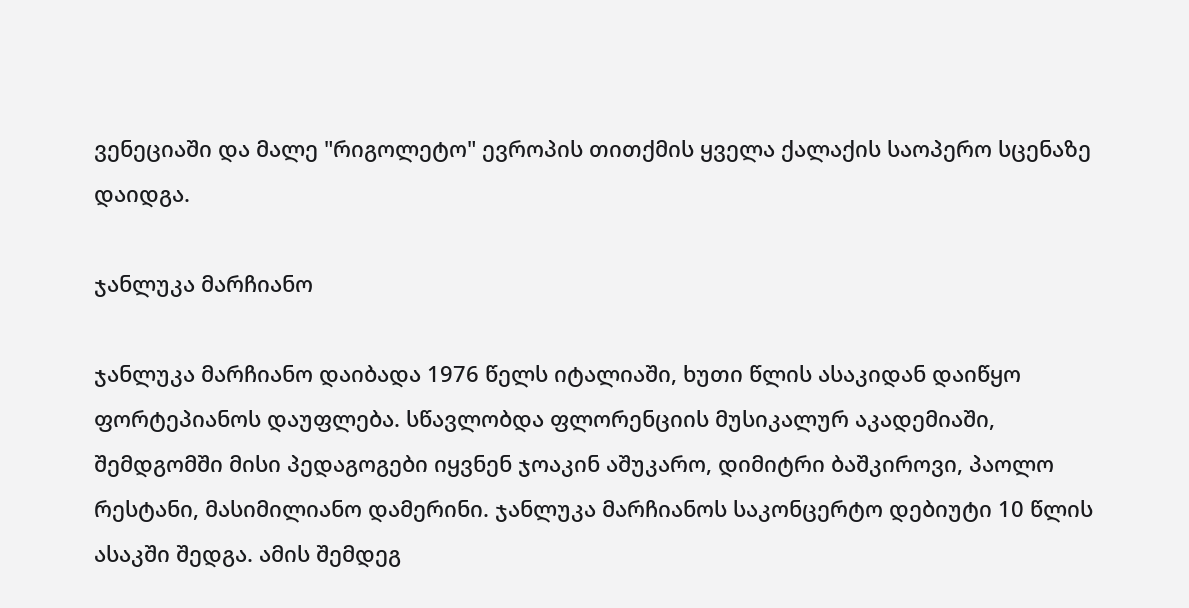ვენეციაში და მალე "რიგოლეტო" ევროპის თითქმის ყველა ქალაქის საოპერო სცენაზე დაიდგა.

ჯანლუკა მარჩიანო

ჯანლუკა მარჩიანო დაიბადა 1976 წელს იტალიაში, ხუთი წლის ასაკიდან დაიწყო ფორტეპიანოს დაუფლება. სწავლობდა ფლორენციის მუსიკალურ აკადემიაში, შემდგომში მისი პედაგოგები იყვნენ ჯოაკინ აშუკარო, დიმიტრი ბაშკიროვი, პაოლო რესტანი, მასიმილიანო დამერინი. ჯანლუკა მარჩიანოს საკონცერტო დებიუტი 10 წლის ასაკში შედგა. ამის შემდეგ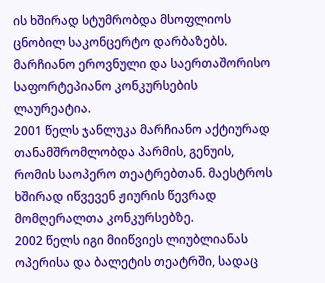ის ხშირად სტუმრობდა მსოფლიოს ცნობილ საკონცერტო დარბაზებს. მარჩიანო ეროვნული და საერთაშორისო საფორტეპიანო კონკურსების ლაურეატია.
2001 წელს ჯანლუკა მარჩიანო აქტიურად თანამშრომლობდა პარმის, გენუის, რომის საოპერო თეატრებთან. მაესტროს ხშირად იწვევენ ჟიურის წევრად მომღერალთა კონკურსებზე.
2002 წელს იგი მიიწვიეს ლიუბლიანას ოპერისა და ბალეტის თეატრში, სადაც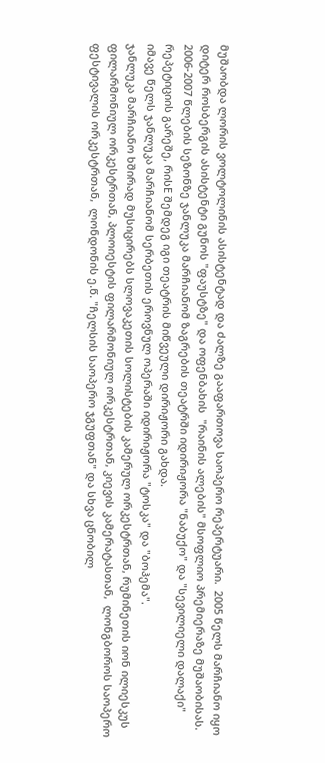მუშაობდა ლორის ვოლტოლინის ასისტენტად და ძალზე გააფართოვა საოპერო რეპერტუარი.  2005 წელს მარჩიანო იყო დიტერ როსბერგის ასისტენტი გუნოს "ფაუსტზე" და ოფენბახის  "რაინის ალების" მსოფლიო პრემიერაზე მუშაობისას. 2006-2007 წლების სეზონზე ჯანლუკა მარჩიანომ ზაგრების თეატრში იდირიჟორა "ნაბუქო" და "სევილიელი დალაქი" რეპეტიციის გარეშე, რისE შემდეგ იგი თეატრის მიწვეული დირიჟორი გახდა.
იმავე წელს ჯანლუკა მარჩიანომ სერბეთის ეროვნულ ოპერაში იდირიჟორა "ტოსკა" და "ბოჰემა".
ჯანლუკა მარჩიანო ხშირად მუსიცირებს სლოვაკეთის სოლისტების კამერულ ორკესტრთან, რუმინეთის იონ ილიესკუს ფილარმონიულ ორკესტრთან, პლოიესტის ფილარმონიულ ორკესტრთან, კიევის კამერატასთან,  ლონგბოროს საოპერო ფესტივალის ორკესტრთან,  ლონდონის ე.წ. "ჩელსის საოპერო ჯგუფთან" და სხვა ცნობილ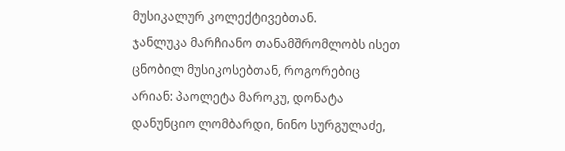მუსიკალურ კოლექტივებთან.
ჯანლუკა მარჩიანო თანამშრომლობს ისეთ ცნობილ მუსიკოსებთან, როგორებიც  არიან: პაოლეტა მაროკუ, დონატა დანუნციო ლომბარდი, ნინო სურგულაძე,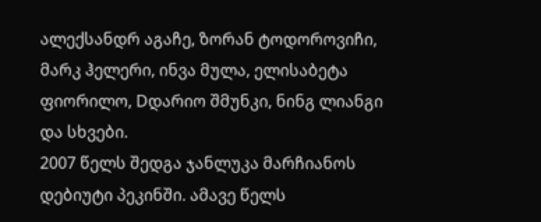ალექსანდრ აგაჩე, ზორან ტოდოროვიჩი, მარკ ჰელერი, ინვა მულა, ელისაბეტა ფიორილო, Dდარიო შმუნკი, ნინგ ლიანგი და სხვები.
2007 წელს შედგა ჯანლუკა მარჩიანოს დებიუტი პეკინში. ამავე წელს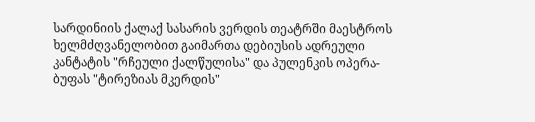სარდინიის ქალაქ სასარის ვერდის თეატრში მაესტროს ხელმძღვანელობით გაიმართა დებიუსის ადრეული კანტატის "რჩეული ქალწულისა" და პულენკის ოპერა-ბუფას "ტირეზიას მკერდის"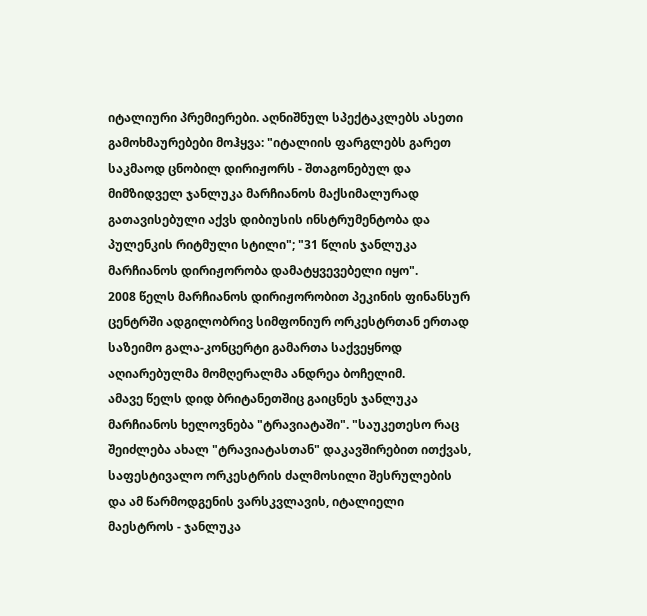იტალიური პრემიერები. აღნიშნულ სპექტაკლებს ასეთი გამოხმაურებები მოჰყვა: "იტალიის ფარგლებს გარეთ საკმაოდ ცნობილ დირიჟორს - შთაგონებულ და მიმზიდველ ჯანლუკა მარჩიანოს მაქსიმალურად გათავისებული აქვს დიბიუსის ინსტრუმენტობა და  პულენკის რიტმული სტილი"; "31 წლის ჯანლუკა მარჩიანოს დირიჟორობა დამატყვევებელი იყო".
2008 წელს მარჩიანოს დირიჟორობით პეკინის ფინანსურ ცენტრში ადგილობრივ სიმფონიურ ორკესტრთან ერთად საზეიმო გალა-კონცერტი გამართა საქვეყნოდ აღიარებულმა მომღერალმა ანდრეა ბოჩელიმ.
ამავე წელს დიდ ბრიტანეთშიც გაიცნეს ჯანლუკა მარჩიანოს ხელოვნება "ტრავიატაში". "საუკეთესო რაც შეიძლება ახალ "ტრავიატასთან" დაკავშირებით ითქვას, საფესტივალო ორკესტრის ძალმოსილი შესრულების და ამ წარმოდგენის ვარსკვლავის, იტალიელი მაესტროს - ჯანლუკა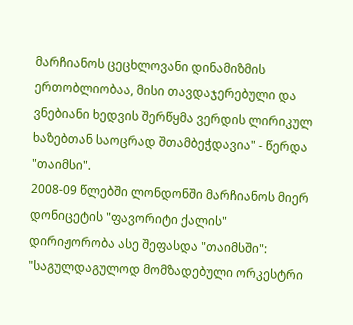მარჩიანოს ცეცხლოვანი დინამიზმის ერთობლიობაა, მისი თავდაჯერებული და ვნებიანი ხედვის შერწყმა ვერდის ლირიკულ ხაზებთან საოცრად შთამბეჭდავია" - წერდა "თაიმსი".
2008-09 წლებში ლონდონში მარჩიანოს მიერ დონიცეტის "ფავორიტი ქალის" დირიჟორობა ასე შეფასდა "თაიმსში": "საგულდაგულოდ მომზადებული ორკესტრი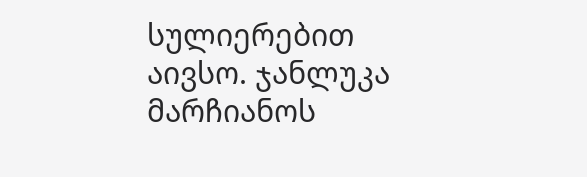სულიერებით აივსო. ჯანლუკა მარჩიანოს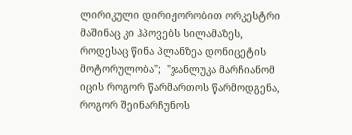ლირიკული დირიჟორობით ორკესტრი მაშინაც კი ჰპოვებს სილამაზეს, როდესაც წინა პლანზეა დონიცეტის მოტორულობა";  "ჯანლუკა მარჩიანომ იცის როგორ წარმართოს წარმოდგენა, როგორ შეინარჩუნოს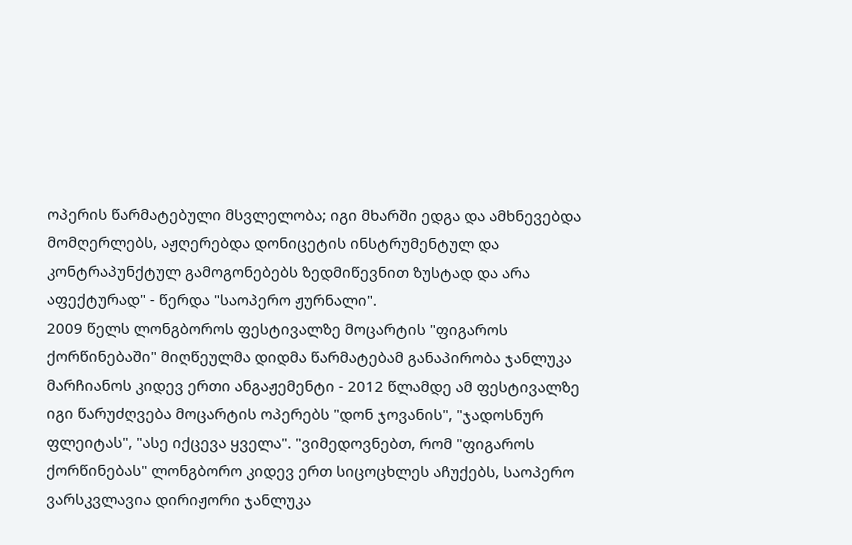ოპერის წარმატებული მსვლელობა; იგი მხარში ედგა და ამხნევებდა მომღერლებს, აჟღერებდა დონიცეტის ინსტრუმენტულ და კონტრაპუნქტულ გამოგონებებს ზედმიწევნით ზუსტად და არა აფექტურად" - წერდა "საოპერო ჟურნალი".
2009 წელს ლონგბოროს ფესტივალზე მოცარტის "ფიგაროს ქორწინებაში" მიღწეულმა დიდმა წარმატებამ განაპირობა ჯანლუკა მარჩიანოს კიდევ ერთი ანგაჟემენტი - 2012 წლამდე ამ ფესტივალზე იგი წარუძღვება მოცარტის ოპერებს "დონ ჯოვანის", "ჯადოსნურ ფლეიტას", "ასე იქცევა ყველა". "ვიმედოვნებთ, რომ "ფიგაროს ქორწინებას" ლონგბორო კიდევ ერთ სიცოცხლეს აჩუქებს, საოპერო ვარსკვლავია დირიჟორი ჯანლუკა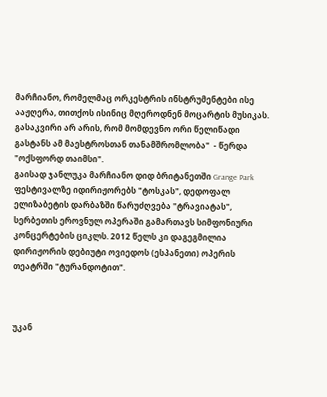მარჩიანო, რომელმაც ორკესტრის ინსტრუმენტები ისე ააჟღერა, თითქოს ისინიც მღეროდნენ მოცარტის მუსიკას. გასაკვირი არ არის, რომ მომდევნო ორი წელიწადი გასტანს ამ მაესტროსთან თანამშრომლობა"  - წერდა "ოქსფორდ თაიმსი".
გაისად ჯანლუკა მარჩიანო დიდ ბრიტანეთში Grange Park ფესტივალზე იდირიჟორებს "ტოსკას", დედოფალ ელიზაბეტის დარბაზში წარუძღვება "ტრავიატას", სერბეთის ეროვნულ ოპერაში გამართავს სიმფონიური კონცერტების ციკლს. 2012 წელს კი დაგეგმილია დირიჟორის დებიუტი ოვიედოს (ესპანეთი) ოპერის თეატრში "ტურანდოტით".



უკან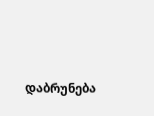დაბრუნება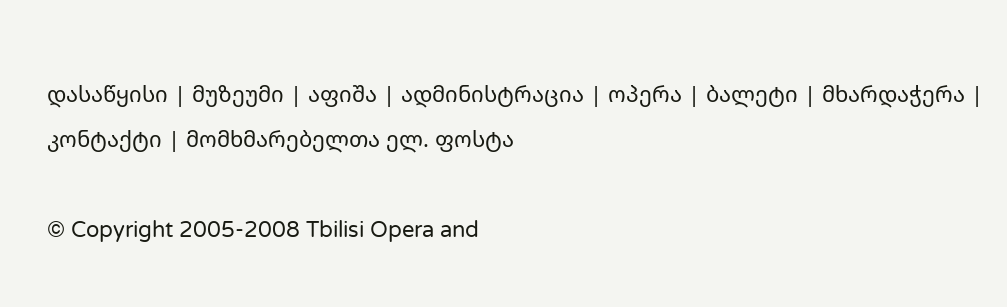დასაწყისი | მუზეუმი | აფიშა | ადმინისტრაცია | ოპერა | ბალეტი | მხარდაჭერა | კონტაქტი | მომხმარებელთა ელ. ფოსტა

© Copyright 2005-2008 Tbilisi Opera and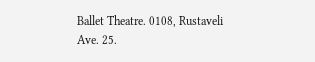Ballet Theatre. 0108, Rustaveli Ave. 25.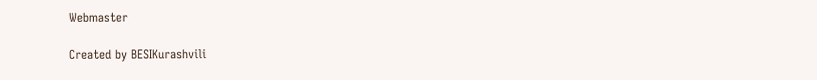Webmaster

Created by BESIKurashvili